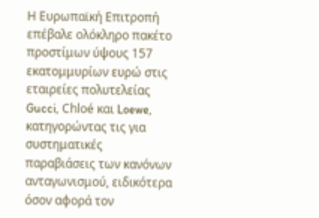Η Ευρωπαϊκή Επιτροπή επέβαλε ολόκληρο πακέτο προστίμων ύψους 157 εκατομμυρίων ευρώ στις εταιρείες πολυτελείας Gucci, Chloé και Loewe, κατηγορώντας τις για συστηματικές παραβιάσεις των κανόνων ανταγωνισμού, ειδικότερα όσον αφορά τον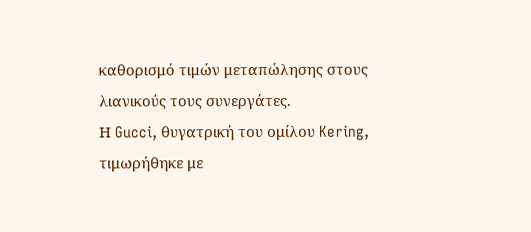καθορισμό τιμών μεταπώλησης στους λιανικούς τους συνεργάτες.
Η Gucci, θυγατρική του ομίλου Kering, τιμωρήθηκε με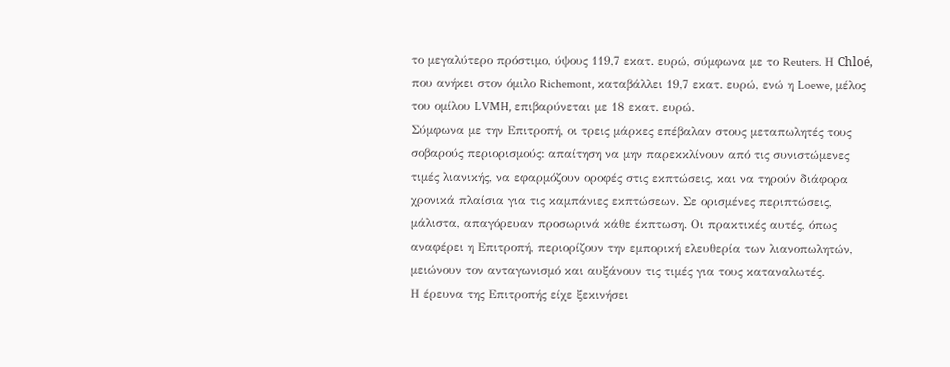το μεγαλύτερο πρόστιμο, ύψους 119,7 εκατ. ευρώ, σύμφωνα με το Reuters. Η Chloé, που ανήκει στον όμιλο Richemont, καταβάλλει 19,7 εκατ. ευρώ, ενώ η Loewe, μέλος του ομίλου LVMH, επιβαρύνεται με 18 εκατ. ευρώ.
Σύμφωνα με την Επιτροπή, οι τρεις μάρκες επέβαλαν στους μεταπωλητές τους σοβαρούς περιορισμούς: απαίτηση να μην παρεκκλίνουν από τις συνιστώμενες τιμές λιανικής, να εφαρμόζουν οροφές στις εκπτώσεις, και να τηρούν διάφορα χρονικά πλαίσια για τις καμπάνιες εκπτώσεων. Σε ορισμένες περιπτώσεις, μάλιστα, απαγόρευαν προσωρινά κάθε έκπτωση. Οι πρακτικές αυτές, όπως αναφέρει η Επιτροπή, περιορίζουν την εμπορική ελευθερία των λιανοπωλητών, μειώνουν τον ανταγωνισμό και αυξάνουν τις τιμές για τους καταναλωτές.
Η έρευνα της Επιτροπής είχε ξεκινήσει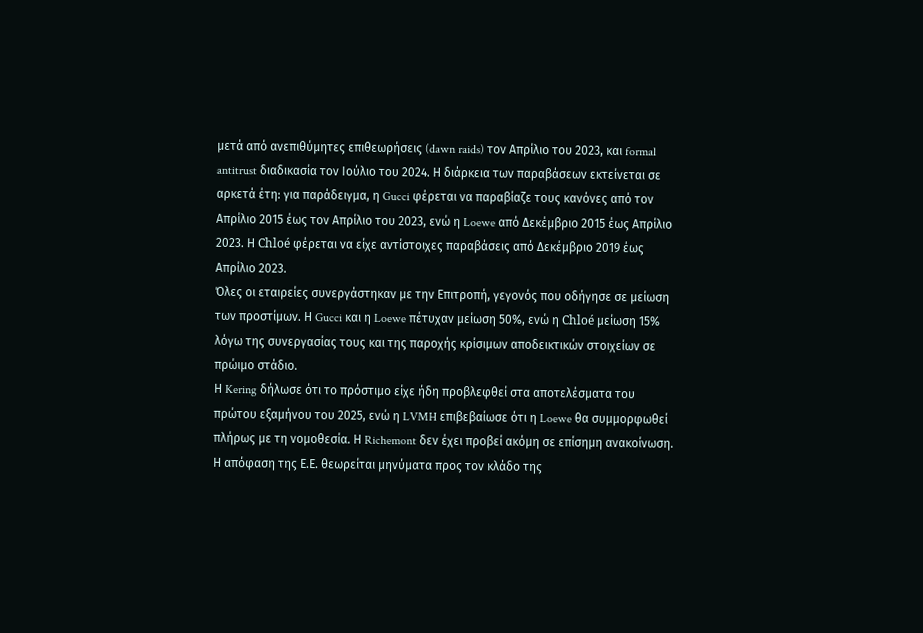μετά από ανεπιθύμητες επιθεωρήσεις (dawn raids) τον Απρίλιο του 2023, και formal antitrust διαδικασία τον Ιούλιο του 2024. Η διάρκεια των παραβάσεων εκτείνεται σε αρκετά έτη: για παράδειγμα, η Gucci φέρεται να παραβίαζε τους κανόνες από τον Απρίλιο 2015 έως τον Απρίλιο του 2023, ενώ η Loewe από Δεκέμβριο 2015 έως Απρίλιο 2023. Η Chloé φέρεται να είχε αντίστοιχες παραβάσεις από Δεκέμβριο 2019 έως Απρίλιο 2023.
Όλες οι εταιρείες συνεργάστηκαν με την Επιτροπή, γεγονός που οδήγησε σε μείωση των προστίμων. Η Gucci και η Loewe πέτυχαν μείωση 50%, ενώ η Chloé μείωση 15% λόγω της συνεργασίας τους και της παροχής κρίσιμων αποδεικτικών στοιχείων σε πρώιμο στάδιο.
Η Kering δήλωσε ότι το πρόστιμο είχε ήδη προβλεφθεί στα αποτελέσματα του πρώτου εξαμήνου του 2025, ενώ η LVMH επιβεβαίωσε ότι η Loewe θα συμμορφωθεί πλήρως με τη νομοθεσία. Η Richemont δεν έχει προβεί ακόμη σε επίσημη ανακοίνωση.
Η απόφαση της Ε.Ε. θεωρείται μηνύματα προς τον κλάδο της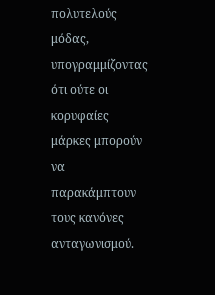πολυτελούς μόδας, υπογραμμίζοντας ότι ούτε οι κορυφαίες μάρκες μπορούν να παρακάμπτουν τους κανόνες ανταγωνισμού.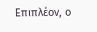Επιπλέον, ο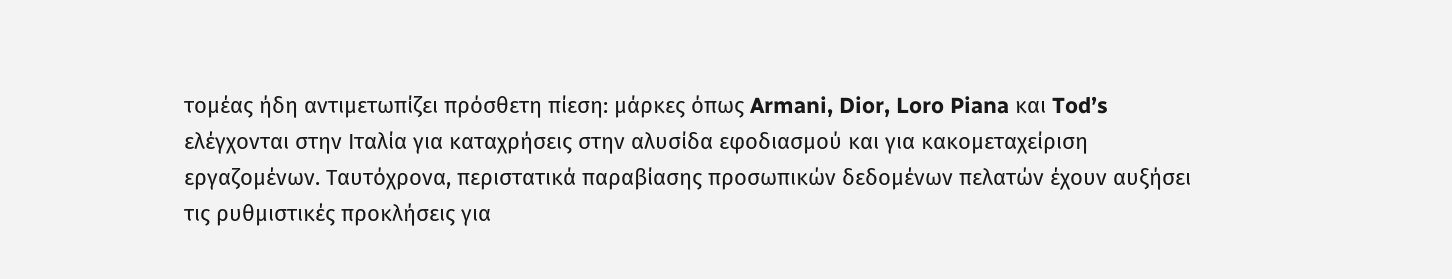τομέας ήδη αντιμετωπίζει πρόσθετη πίεση: μάρκες όπως Armani, Dior, Loro Piana και Tod’s ελέγχονται στην Ιταλία για καταχρήσεις στην αλυσίδα εφοδιασμού και για κακομεταχείριση εργαζομένων. Ταυτόχρονα, περιστατικά παραβίασης προσωπικών δεδομένων πελατών έχουν αυξήσει τις ρυθμιστικές προκλήσεις για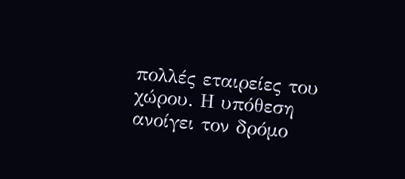πολλές εταιρείες του χώρου. Η υπόθεση ανοίγει τον δρόμο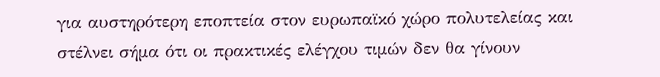για αυστηρότερη εποπτεία στον ευρωπαϊκό χώρο πολυτελείας και στέλνει σήμα ότι οι πρακτικές ελέγχου τιμών δεν θα γίνουν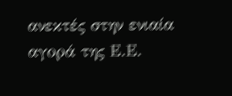ανεκτές στην ενιαία αγορά της Ε.Ε.